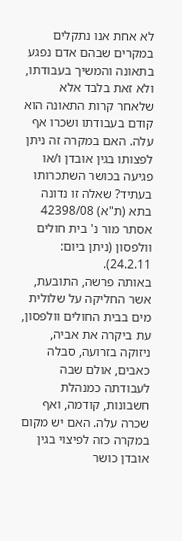לא אחת אנו נתקלים במקרים שבהם אדם נפגע בתאונה והמשיך בעבודתו, ולא זאת בלבד אלא שלאחר קרות התאונה הוא קודם בעבודתו ושכרו אף עלה. האם במקרה זה ניתן לפצותו בגין אובדן ו/או פגיעה בכושר השתכרותו בעתיד? שאלה זו נדונה בתא (ת"א) 42398/08 אסתר מור נ' בית חולים וולפסון (ניתן ביום: 24.2.11).
באותה פרשה, התובעת, אשר החליקה על שלולית מים בבית החולים וולפסון, עת ביקרה את אביה, ניזוקה בזרועה, סבלה כאבים, אולם שבה לעבודתה כמנהלת חשבונות, קודמה, ואף שכרה עלה. האם יש מקום במקרה כזה לפיצוי בגין אובדן כושר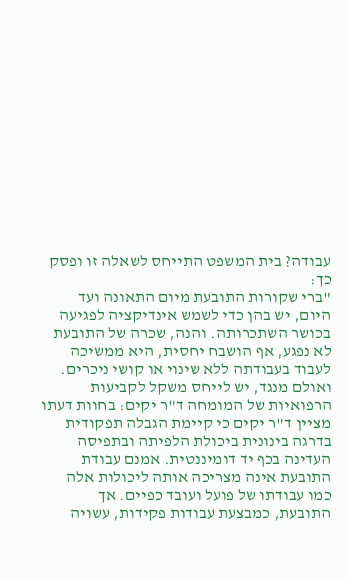עבודה? בית המשפט התייחס לשאלה זו ופסק כך:
"ברי שקורות התובעת מיום התאונה ועד היום, יש בהן כדי לשמש אינדיקציה לפגיעה בכושר השתכרותה. והנה, שכרה של התובעת לא נפגע, אף הושבח יחסית, היא ממשיכה לעבוד בעבודתה ללא שינוי או קושי ניכרים.
ואולם מנגד, יש לייחס משקל לקביעות הרפואיות של המומחה ד"ר יקים: בחוות דעתו מציין ד"ר יקים כי קיימת הגבלה תפקודית בדרגה בינונית ביכולת הלפיתה ובתפיסה העדינה בכף יד דומיננטית. אמנם עבודת התובעת אינה מצריכה אותה ליכולות אלה כמו עבודתו של פועל ועובד כפיים. אך התובעת, כמבצעת עבודות פקידות, עשויה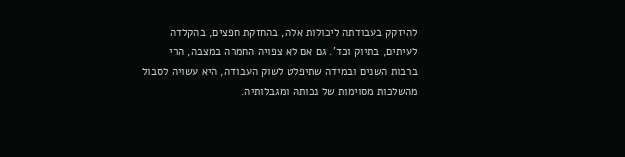להיזקק בעבודתה ליכולות אלה, בהחזקת חפצים, בהקלדה לעיתים, בתיוק וכד'. גם אם לא צפויה החמרה במצבה, הרי ברבות השנים ובמידה שתיפלט לשוק העבודה, היא עשויה לסבול מהשלכות מסוימות של נכותה ומגבלותיה.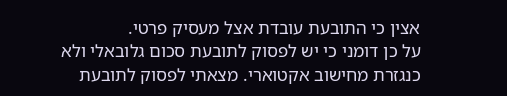אצין כי התובעת עובדת אצל מעסיק פרטי.
על כן דומני כי יש לפסוק לתובעת סכום גלובאלי ולא כנגזרת מחישוב אקטוארי. מצאתי לפסוק לתובעת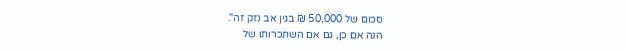סכום של 50,000 ₪ בגין אב נזק זה".
הנה אם כן, גם אם השתכרותו של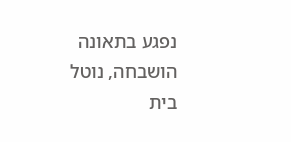נפגע בתאונה הושבחה, נוטל בית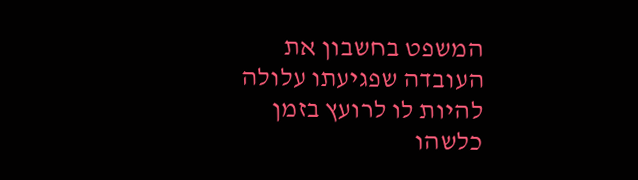המשפט בחשבון את העובדה שפגיעתו עלולה להיות לו לרועץ בזמן כלשהו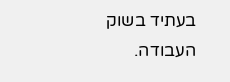בעתיד בשוק העבודה.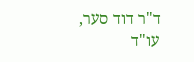ד"ר דוד סער, עו"ד